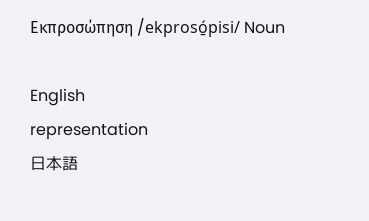Εκπροσώπηση /ekprosó̱pisi/ Noun

English
representation
日本語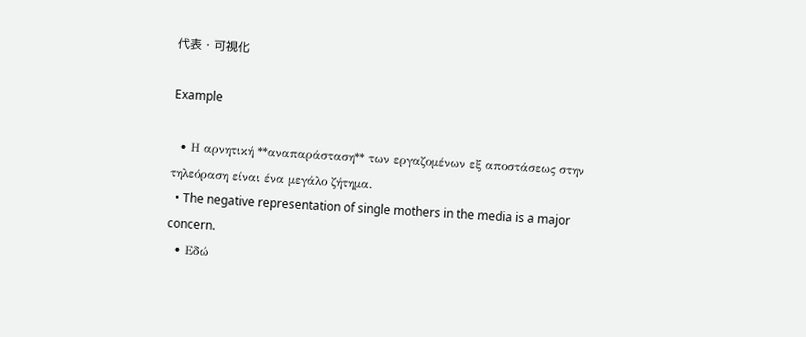代表・可視化

Example

  • Η αρνητική **αναπαράσταση** των εργαζομένων εξ αποστάσεως στην τηλεόραση είναι ένα μεγάλο ζήτημα.
  • The negative representation of single mothers in the media is a major concern.
  • Εδώ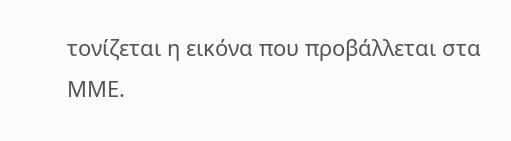τονίζεται η εικόνα που προβάλλεται στα ΜΜΕ.